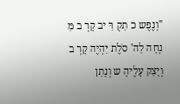"וְנֶפֶש כ תַקְ רִּ יב קָרְ ב מִּ נְחָה לַה' סֹלֶת יִּהְיֶה קָרְ ב וְיָצַק עָלֶיהָ ש וְנָתַן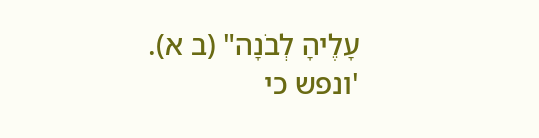עָלֶיהָ לְבֹנָה" (ב א).
'ונפש כי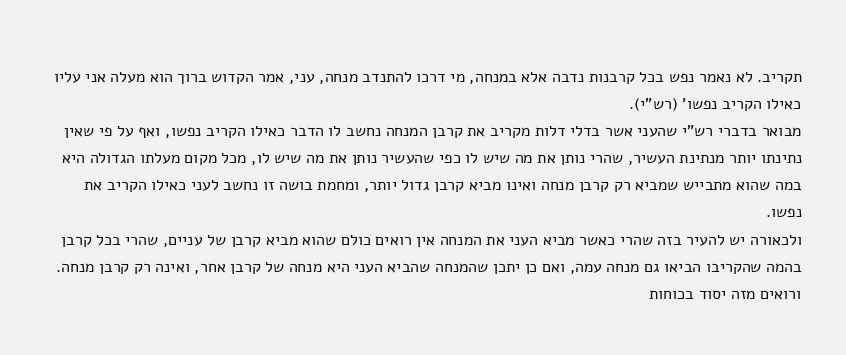תקריב. לא נאמר נפש בכל קרבנות נדבה אלא במנחה, מי דרכו להתנדב מנחה, עני, אמר הקדוש ברוך הוא מעלה אני עליו כאילו הקריב נפשו' (רש"י).
מבואר בדברי רש"י שהעני אשר בדלי דלות מקריב את קרבן המנחה נחשב לו הדבר כאילו הקריב נפשו, ואף על פי שאין נתינתו יותר מנתינת העשיר, שהרי נותן את מה שיש לו כפי שהעשיר נותן את מה שיש לו, מכל מקום מעלתו הגדולה היא במה שהוא מתבייש שמביא רק קרבן מנחה ואינו מביא קרבן גדול יותר, ומחמת בושה זו נחשב לעני כאילו הקריב את נפשו.
ולכאורה יש להעיר בזה שהרי כאשר מביא העני את המנחה אין רואים כולם שהוא מביא קרבן של עניים, שהרי בכל קרבן בהמה שהקריבו הביאו גם מנחה עמה, ואם כן יתכן שהמנחה שהביא העני היא מנחה של קרבן אחר, ואינה רק קרבן מנחה.
ורואים מזה יסוד בכוחות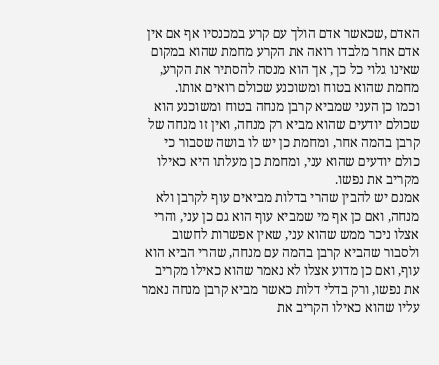האדם ,שכאשר אדם הולך עם קרע במכנסיו אף אם אין אדם אחר מלבדו רואה את הקרע מחמת שהוא במקום שאינו גלוי כל כך, אך הוא מנסה להסתיר את הקרע, מחמת שהוא בטוח ומשוכנע שכולם רואים אותו.
וכמו כן העני שמביא קרבן מנחה בטוח ומשוכנע הוא שכולם יודעים שהוא מביא רק מנחה, ואין זו מנחה של קרבן בהמה אחר, ומחמת כן יש לו בושה שסבור כי כולם יודעים שהוא עני, ומחמת כן מעלתו היא כאילו מקריב את נפשו.
אמנם יש להבין שהרי בדלות מביאים עוף לקרבן ולא מנחה, ואם כן אף מי שמביא עוף הוא גם כן עני, והרי אצלו ניכר ממש שהוא עני, שאין אפשרות לחשוב ולסבור שהביא קרבן בהמה עם מנחה, שהרי הביא הוא עוף, ואם כן מדוע אצלו לא נאמר שהוא כאילו מקריב את נפשו, ורק בדלי דלות כאשר מביא קרבן מנחה נאמר עליו שהוא כאילו הקריב את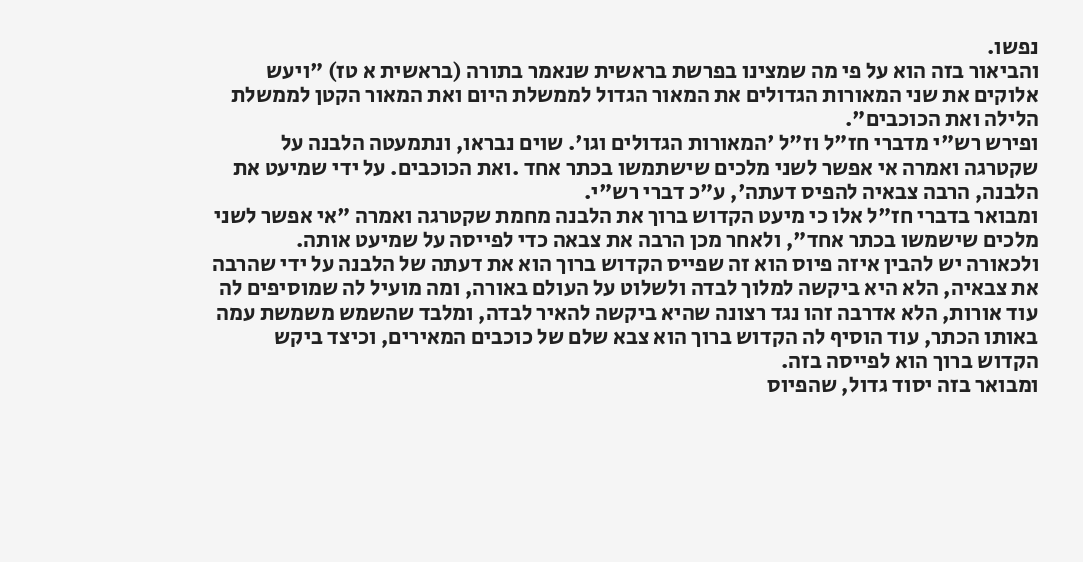נפשו.
והביאור בזה הוא על פי מה שמצינו בפרשת בראשית שנאמר בתורה (בראשית א טז) "ויעש אלוקים את שני המאורות הגדולים את המאור הגדול לממשלת היום ואת המאור הקטן לממשלת הלילה ואת הכוכבים".
ופירש רש"י מדברי חז"ל וז"ל 'המאורות הגדולים וגו'. שוים נבראו, ונתמעטה הלבנה על שקטרגה ואמרה אי אפשר לשני מלכים שישתמשו בכתר אחד .ואת הכוכבים. על ידי שמיעט את הלבנה, הרבה צבאיה להפיס דעתה', ע"כ דברי רש"י.
ומבואר בדברי חז"ל אלו כי מיעט הקדוש ברוך את הלבנה מחמת שקטרגה ואמרה "אי אפשר לשני מלכים שישמשו בכתר אחד", ולאחר מכן הרבה את צבאה כדי לפייסה על שמיעט אותה.
ולכאורה יש להבין איזה פיוס הוא זה שפייס הקדוש ברוך הוא את דעתה של הלבנה על ידי שהרבה את צבאיה, הלא היא ביקשה למלוך לבדה ולשלוט על העולם באורה, ומה מועיל לה שמוסיפים לה עוד אורות, הלא אדרבה זהו נגד רצונה שהיא ביקשה להאיר לבדה, ומלבד שהשמש משמשת עמה באותו הכתר, עוד הוסיף לה הקדוש ברוך הוא צבא שלם של כוכבים המאירים, וכיצד ביקש הקדוש ברוך הוא לפייסה בזה.
ומבואר בזה יסוד גדול, שהפיוס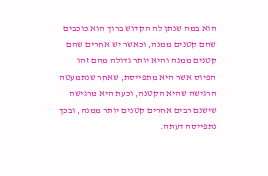הוא במה שנתן לה הקדוש ברוך הוא כוכבים שהם קטנים ממנה, וכאשר יש אחרים שהם קטנים ממנה והיא יותר גדולה מהם זהו הפיוס אשר היא מתפייסת, שאחר שנתמעטה הרגישה שהיא הקטנה, וכעת היא מרגישה שישנם רבים אחרים קטנים יותר ממנה, ובכך נתפייסה דעתה.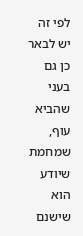לפי זה יש לבאר כן גם בעני שהביא עוף, שמחמת שיודע הוא שישנם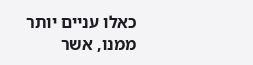כאלו עניים יותר ממנו, אשר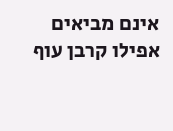אינם מביאים אפילו קרבן עוף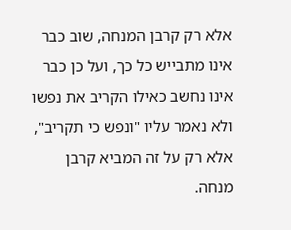אלא רק קרבן המנחה, שוב כבר אינו מתבייש כל כך, ועל כן כבר אינו נחשב כאילו הקריב את נפשו ולא נאמר עליו "ונפש כי תקריב", אלא רק על זה המביא קרבן מנחה.